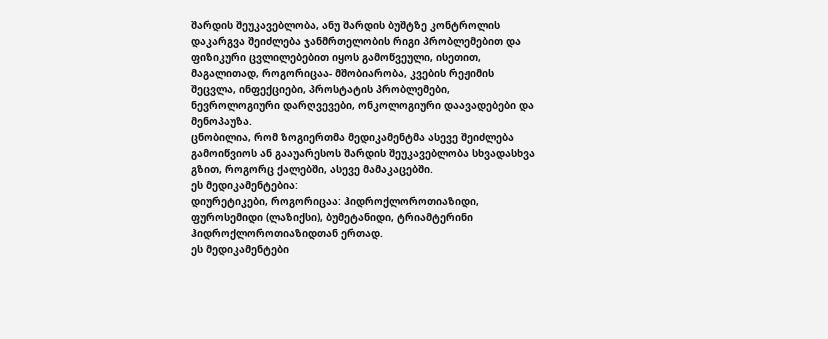შარდის შეუკავებლობა, ანუ შარდის ბუშტზე კონტროლის დაკარგვა შეიძლება ჯანმრთელობის რიგი პრობლემებით და ფიზიკური ცვლილებებით იყოს გამოწვეული, ისეთით, მაგალითად, როგორიცაა- მშობიარობა, კვების რეჟიმის შეცვლა, ინფექციები, პროსტატის პრობლემები, ნევროლოგიური დარღვევები, ონკოლოგიური დაავადებები და მენოპაუზა.
ცნობილია, რომ ზოგიერთმა მედიკამენტმა ასევე შეიძლება გამოიწვიოს ან გააუარესოს შარდის შეუკავებლობა სხვადასხვა გზით, როგორც ქალებში, ასევე მამაკაცებში.
ეს მედიკამენტებია:
დიურეტიკები, როგორიცაა: ჰიდროქლოროთიაზიდი, ფუროსემიდი (ლაზიქსი), ბუმეტანიდი, ტრიამტერინი ჰიდროქლოროთიაზიდთან ერთად.
ეს მედიკამენტები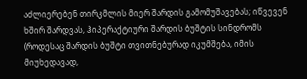აძლიერებენ თირკმლის მიერ შარდის გამომუშავებას; იწვევენ ხშირ შარდვას, ჰიპერაქტიური შარდის ბუშტის სინდრომს (როდესაც შარდის ბუშტი თვითნებურად იკუმშება, იმის მიუხედავად,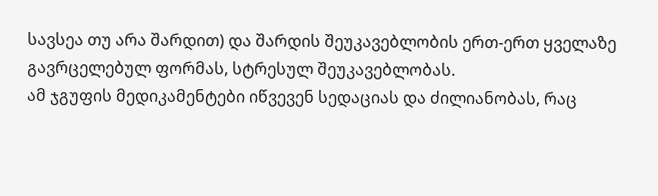სავსეა თუ არა შარდით) და შარდის შეუკავებლობის ერთ-ერთ ყველაზე გავრცელებულ ფორმას, სტრესულ შეუკავებლობას.
ამ ჯგუფის მედიკამენტები იწვევენ სედაციას და ძილიანობას, რაც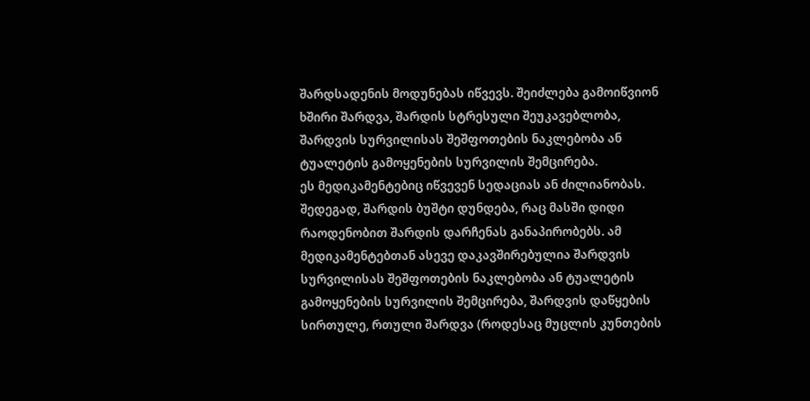შარდსადენის მოდუნებას იწვევს. შეიძლება გამოიწვიონ ხშირი შარდვა, შარდის სტრესული შეუკავებლობა, შარდვის სურვილისას შეშფოთების ნაკლებობა ან ტუალეტის გამოყენების სურვილის შემცირება.
ეს მედიკამენტებიც იწვევენ სედაციას ან ძილიანობას. შედეგად, შარდის ბუშტი დუნდება, რაც მასში დიდი რაოდენობით შარდის დარჩენას განაპირობებს. ამ მედიკამენტებთან ასევე დაკავშირებულია შარდვის სურვილისას შეშფოთების ნაკლებობა ან ტუალეტის გამოყენების სურვილის შემცირება, შარდვის დაწყების სირთულე, რთული შარდვა (როდესაც მუცლის კუნთების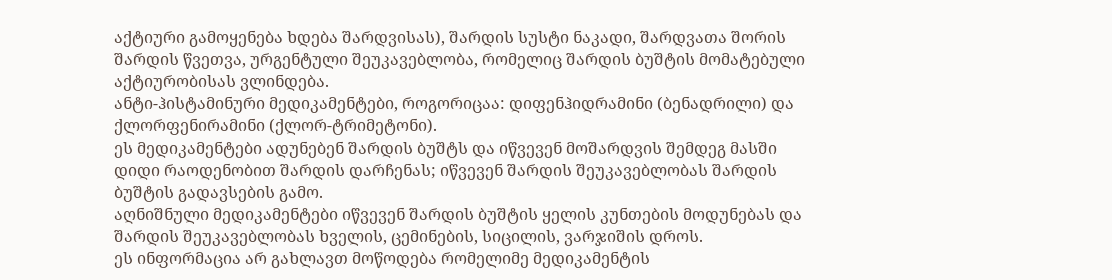აქტიური გამოყენება ხდება შარდვისას), შარდის სუსტი ნაკადი, შარდვათა შორის შარდის წვეთვა, ურგენტული შეუკავებლობა, რომელიც შარდის ბუშტის მომატებული აქტიურობისას ვლინდება.
ანტი-ჰისტამინური მედიკამენტები, როგორიცაა: დიფენჰიდრამინი (ბენადრილი) და ქლორფენირამინი (ქლორ-ტრიმეტონი).
ეს მედიკამენტები ადუნებენ შარდის ბუშტს და იწვევენ მოშარდვის შემდეგ მასში დიდი რაოდენობით შარდის დარჩენას; იწვევენ შარდის შეუკავებლობას შარდის ბუშტის გადავსების გამო.
აღნიშნული მედიკამენტები იწვევენ შარდის ბუშტის ყელის კუნთების მოდუნებას და შარდის შეუკავებლობას ხველის, ცემინების, სიცილის, ვარჯიშის დროს.
ეს ინფორმაცია არ გახლავთ მოწოდება რომელიმე მედიკამენტის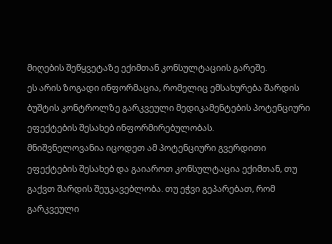მიღების შეწყვეტაზე ექიმთან კონსულტაციის გარეშე.
ეს არის ზოგადი ინფორმაცია, რომელიც ემსახურება შარდის ბუშტის კონტროლზე გარკვეული მედიკამენტების პოტენციური ეფექტების შესახებ ინფორმირებულობას.
მნიშვნელოვანია იცოდეთ ამ პოტენციური გვერდითი ეფექტების შესახებ და გაიაროთ კონსულტაცია ექიმთან, თუ გაქვთ შარდის შეუკავებლობა. თუ ეჭვი გეპარებათ, რომ გარკვეული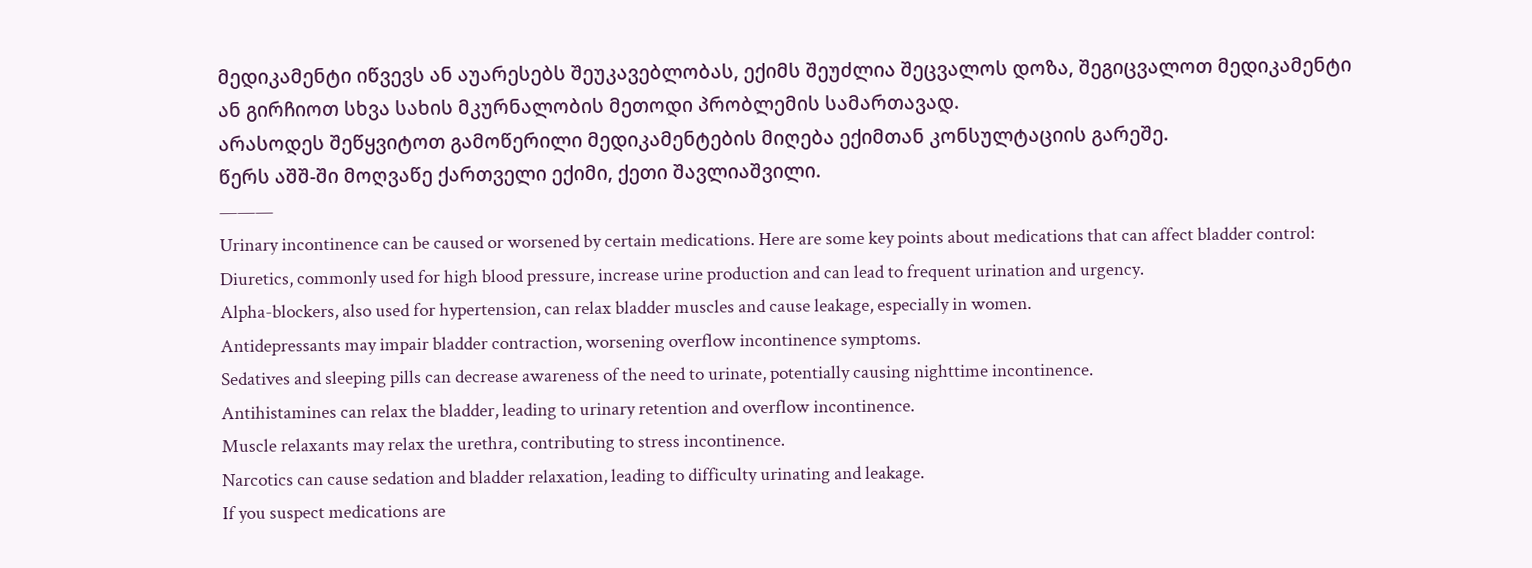მედიკამენტი იწვევს ან აუარესებს შეუკავებლობას, ექიმს შეუძლია შეცვალოს დოზა, შეგიცვალოთ მედიკამენტი ან გირჩიოთ სხვა სახის მკურნალობის მეთოდი პრობლემის სამართავად.
არასოდეს შეწყვიტოთ გამოწერილი მედიკამენტების მიღება ექიმთან კონსულტაციის გარეშე.
წერს აშშ-ში მოღვაწე ქართველი ექიმი, ქეთი შავლიაშვილი.
———
Urinary incontinence can be caused or worsened by certain medications. Here are some key points about medications that can affect bladder control:
Diuretics, commonly used for high blood pressure, increase urine production and can lead to frequent urination and urgency.
Alpha-blockers, also used for hypertension, can relax bladder muscles and cause leakage, especially in women.
Antidepressants may impair bladder contraction, worsening overflow incontinence symptoms.
Sedatives and sleeping pills can decrease awareness of the need to urinate, potentially causing nighttime incontinence.
Antihistamines can relax the bladder, leading to urinary retention and overflow incontinence.
Muscle relaxants may relax the urethra, contributing to stress incontinence.
Narcotics can cause sedation and bladder relaxation, leading to difficulty urinating and leakage.
If you suspect medications are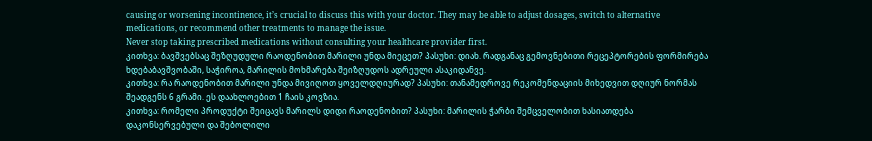causing or worsening incontinence, it’s crucial to discuss this with your doctor. They may be able to adjust dosages, switch to alternative medications, or recommend other treatments to manage the issue.
Never stop taking prescribed medications without consulting your healthcare provider first.
კითხვა: ბავშვებსაც შეზღუდული რაოდენობით მარილი უნდა მიეცეთ? პასუხი: დიახ. რადგანაც გემოვნებითი რეცეპტორების ფორმირება ხდებაბავშვობაში, საჭიროა, მარილის მოხმარება შეიზღუდოს ადრეული ასაკიდანვე.
კითხვა: რა რაოდენობით მარილი უნდა მივიღოთ ყოველდღიურად? პასუხი: თანამედროვე რეკომენდაციის მიხედვით დღიურ ნორმას შეადგენს 6 გრამი. ეს დაახლოებით 1 ჩაის კოვზია.
კითხვა: რომელი პროდუქტი შეიცავს მარილს დიდი რაოდენობით? პასუხი: მარილის ჭარბი შემცველობით ხასიათდება დაკონსერვებული და შებოლილი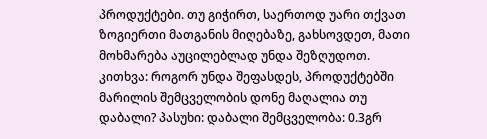პროდუქტები. თუ გიჭირთ, საერთოდ უარი თქვათ ზოგიერთი მათგანის მიღებაზე, გახსოვდეთ, მათი მოხმარება აუცილებლად უნდა შეზღუდოთ.
კითხვა: როგორ უნდა შეფასდეს, პროდუქტებში მარილის შემცველობის დონე მაღალია თუ დაბალი? პასუხი: დაბალი შემცველობა: 0.3გრ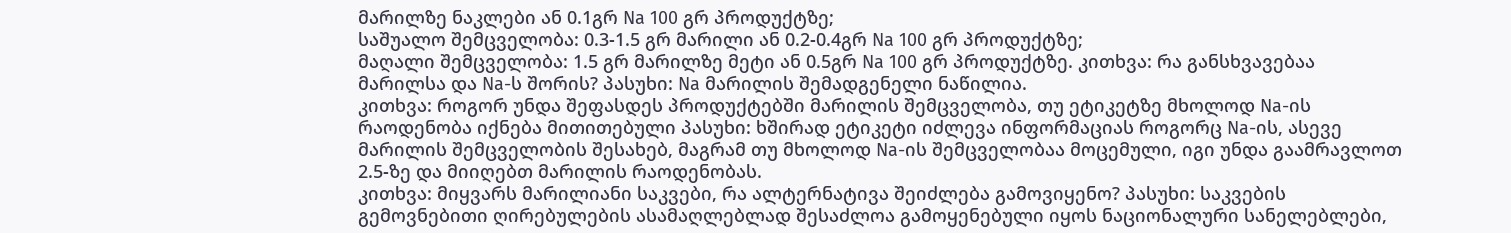მარილზე ნაკლები ან 0.1გრ Na 100 გრ პროდუქტზე;
საშუალო შემცველობა: 0.3-1.5 გრ მარილი ან 0.2-0.4გრ Na 100 გრ პროდუქტზე;
მაღალი შემცველობა: 1.5 გრ მარილზე მეტი ან 0.5გრ Na 100 გრ პროდუქტზე. კითხვა: რა განსხვავებაა მარილსა და Na-ს შორის? პასუხი: Na მარილის შემადგენელი ნაწილია.
კითხვა: როგორ უნდა შეფასდეს პროდუქტებში მარილის შემცველობა, თუ ეტიკეტზე მხოლოდ Na-ის რაოდენობა იქნება მითითებული პასუხი: ხშირად ეტიკეტი იძლევა ინფორმაციას როგორც Na-ის, ასევე მარილის შემცველობის შესახებ, მაგრამ თუ მხოლოდ Na-ის შემცველობაა მოცემული, იგი უნდა გაამრავლოთ 2.5-ზე და მიიღებთ მარილის რაოდენობას.
კითხვა: მიყვარს მარილიანი საკვები, რა ალტერნატივა შეიძლება გამოვიყენო? პასუხი: საკვების გემოვნებითი ღირებულების ასამაღლებლად შესაძლოა გამოყენებული იყოს ნაციონალური სანელებლები,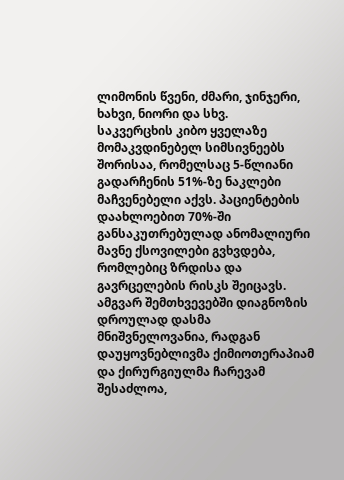ლიმონის წვენი, ძმარი, ჯინჯერი, ხახვი, ნიორი და სხვ.
საკვერცხის კიბო ყველაზე მომაკვდინებელ სიმსივნეებს შორისაა, რომელსაც 5-წლიანი გადარჩენის 51%-ზე ნაკლები მაჩვენებელი აქვს. პაციენტების დაახლოებით 70%-ში განსაკუთრებულად ანომალიური მავნე ქსოვილები გვხვდება, რომლებიც ზრდისა და გავრცელების რისკს შეიცავს. ამგვარ შემთხვევებში დიაგნოზის დროულად დასმა მნიშვნელოვანია, რადგან დაუყოვნებლივმა ქიმიოთერაპიამ და ქირურგიულმა ჩარევამ შესაძლოა,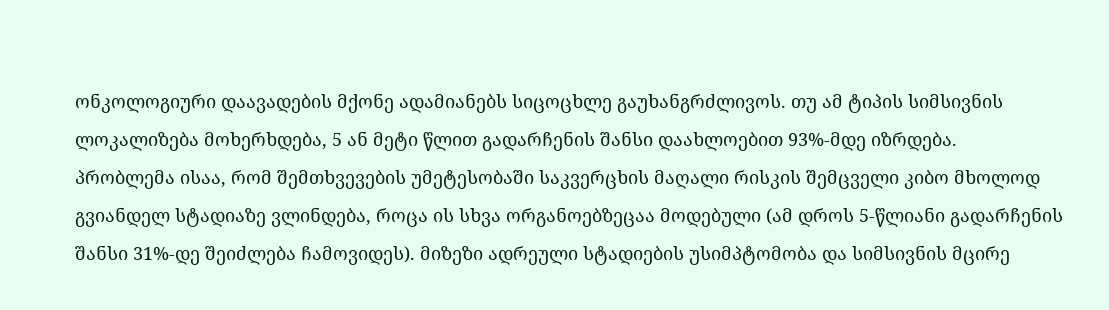ონკოლოგიური დაავადების მქონე ადამიანებს სიცოცხლე გაუხანგრძლივოს. თუ ამ ტიპის სიმსივნის ლოკალიზება მოხერხდება, 5 ან მეტი წლით გადარჩენის შანსი დაახლოებით 93%-მდე იზრდება.
პრობლემა ისაა, რომ შემთხვევების უმეტესობაში საკვერცხის მაღალი რისკის შემცველი კიბო მხოლოდ გვიანდელ სტადიაზე ვლინდება, როცა ის სხვა ორგანოებზეცაა მოდებული (ამ დროს 5-წლიანი გადარჩენის შანსი 31%-დე შეიძლება ჩამოვიდეს). მიზეზი ადრეული სტადიების უსიმპტომობა და სიმსივნის მცირე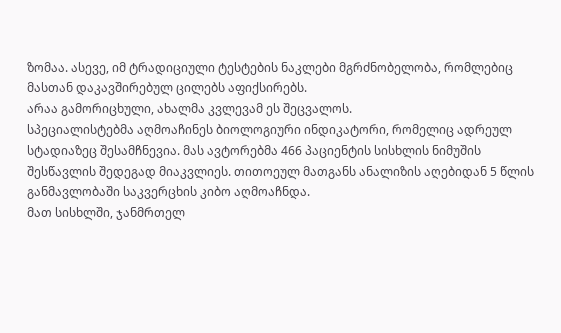ზომაა. ასევე, იმ ტრადიციული ტესტების ნაკლები მგრძნობელობა, რომლებიც მასთან დაკავშირებულ ცილებს აფიქსირებს.
არაა გამორიცხული, ახალმა კვლევამ ეს შეცვალოს.
სპეციალისტებმა აღმოაჩინეს ბიოლოგიური ინდიკატორი, რომელიც ადრეულ სტადიაზეც შესამჩნევია. მას ავტორებმა 466 პაციენტის სისხლის ნიმუშის შესწავლის შედეგად მიაკვლიეს. თითოეულ მათგანს ანალიზის აღებიდან 5 წლის განმავლობაში საკვერცხის კიბო აღმოაჩნდა.
მათ სისხლში, ჯანმრთელ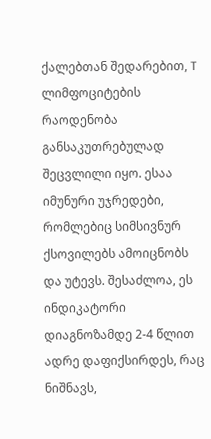ქალებთან შედარებით, T ლიმფოციტების რაოდენობა განსაკუთრებულად შეცვლილი იყო. ესაა იმუნური უჯრედები, რომლებიც სიმსივნურ ქსოვილებს ამოიცნობს და უტევს. შესაძლოა, ეს ინდიკატორი დიაგნოზამდე 2-4 წლით ადრე დაფიქსირდეს, რაც ნიშნავს,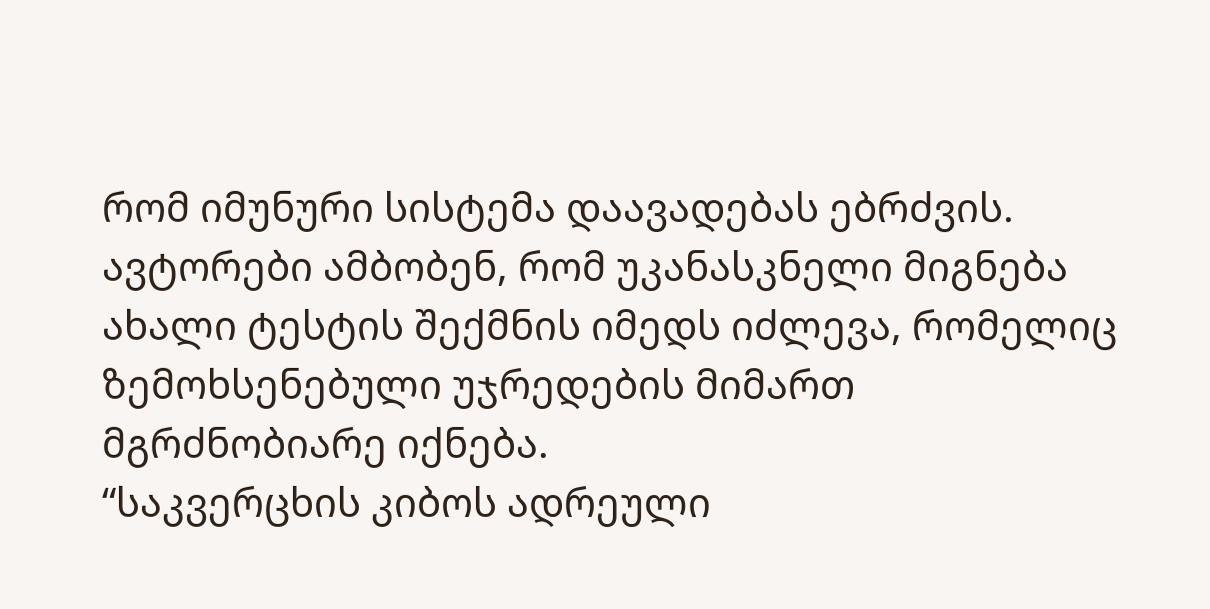რომ იმუნური სისტემა დაავადებას ებრძვის.
ავტორები ამბობენ, რომ უკანასკნელი მიგნება ახალი ტესტის შექმნის იმედს იძლევა, რომელიც ზემოხსენებული უჯრედების მიმართ მგრძნობიარე იქნება.
“საკვერცხის კიბოს ადრეული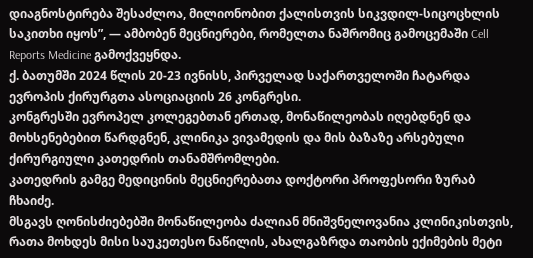დიაგნოსტირება შესაძლოა, მილიონობით ქალისთვის სიკვდილ-სიცოცხლის საკითხი იყოს”, — ამბობენ მეცნიერები, რომელთა ნაშრომიც გამოცემაში Cell Reports Medicine გამოქვეყნდა.
ქ. ბათუმში 2024 წლის 20-23 ივნისს, პირველად საქართველოში ჩატარდა ევროპის ქირურგთა ასოციაციის 26 კონგრესი.
კონგრესში ევროპელ კოლეგებთან ერთად, მონაწილეობას იღებდნენ და მოხსენებებით წარდგნენ, კლინიკა ვივამედის და მის ბაზაზე არსებული ქირურგიული კათედრის თანამშრომლები.
კათედრის გამგე მედიცინის მეცნიერებათა დოქტორი პროფესორი ზურაბ ჩხაიძე.
მსგავს ღონისძიებებში მონაწილეობა ძალიან მნიშვნელოვანია კლინიკისთვის, რათა მოხდეს მისი საუკეთესო ნაწილის, ახალგაზრდა თაობის ექიმების მეტი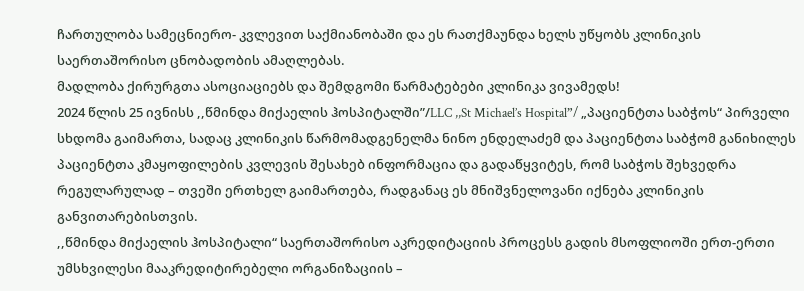ჩართულობა სამეცნიერო- კვლევით საქმიანობაში და ეს რათქმაუნდა ხელს უწყობს კლინიკის საერთაშორისო ცნობადობის ამაღლებას.
მადლობა ქირურგთა ასოციაციებს და შემდგომი წარმატებები კლინიკა ვივამედს!
2024 წლის 25 ივნისს ,,წმინდა მიქაელის ჰოსპიტალში”/LLC ,,St Michael’s Hospital”/ „პაციენტთა საბჭოს“ პირველი სხდომა გაიმართა, სადაც კლინიკის წარმომადგენელმა ნინო ენდელაძემ და პაციენტთა საბჭომ განიხილეს პაციენტთა კმაყოფილების კვლევის შესახებ ინფორმაცია და გადაწყვიტეს, რომ საბჭოს შეხვედრა რეგულარულად – თვეში ერთხელ გაიმართება, რადგანაც ეს მნიშვნელოვანი იქნება კლინიკის განვითარებისთვის.
,,წმინდა მიქაელის ჰოსპიტალი“ საერთაშორისო აკრედიტაციის პროცესს გადის მსოფლიოში ერთ-ერთი უმსხვილესი მააკრედიტირებელი ორგანიზაციის –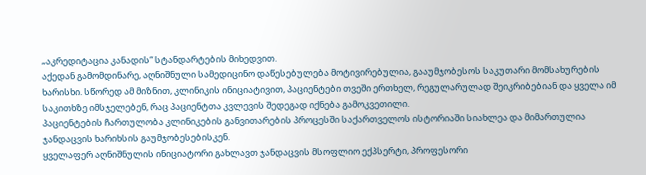„აკრედიტაცია კანადის“ სტანდარტების მიხედვით.
აქედან გამომდინარე, აღნიშნული სამედიცინო დაწესებულება მოტივირებულია, გააუმჯობესოს საკუთარი მომსახურების ხარისხი. სწორედ ამ მიზნით, კლინიკის ინიციატივით, პაციენტები თვეში ერთხელ, რეგულარულად შეიკრიბებიან და ყველა იმ საკითხზე იმსჯელებენ, რაც პაციენტთა კვლევის შედეგად იქნება გამოკვეთილი.
პაციენტების ჩართულობა კლინიკების განვითარების პროცესში საქართველოს ისტორიაში სიახლეა და მიმართულია ჯანდაცვის ხარიხსის გაუმჯობესებისკენ.
ყველაფერ აღნიშნულის ინიციატორი გახლავთ ჯანდაცვის მსოფლიო ექპსერტი, პროფესორი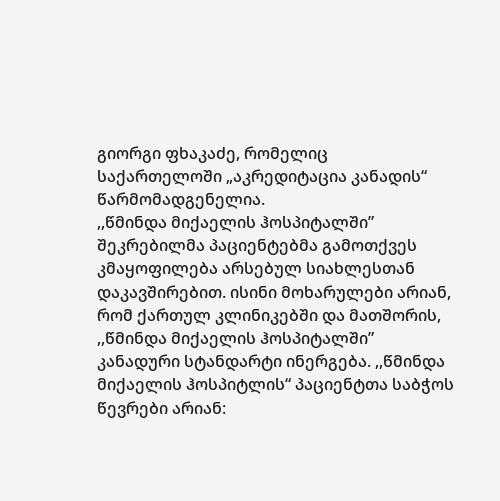გიორგი ფხაკაძე, რომელიც საქართელოში „აკრედიტაცია კანადის“ წარმომადგენელია.
,,წმინდა მიქაელის ჰოსპიტალში” შეკრებილმა პაციენტებმა გამოთქვეს კმაყოფილება არსებულ სიახლესთან დაკავშირებით. ისინი მოხარულები არიან, რომ ქართულ კლინიკებში და მათშორის, ,,წმინდა მიქაელის ჰოსპიტალში” კანადური სტანდარტი ინერგება. ,,წმინდა მიქაელის ჰოსპიტლის“ პაციენტთა საბჭოს წევრები არიან: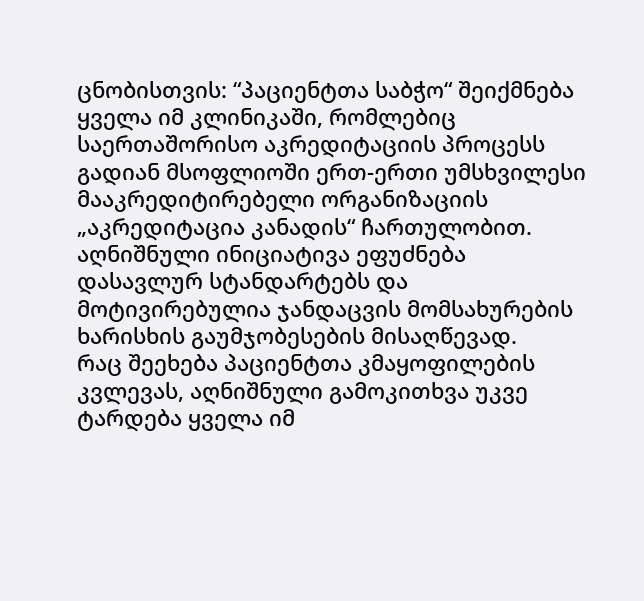ცნობისთვის: “პაციენტთა საბჭო“ შეიქმნება ყველა იმ კლინიკაში, რომლებიც საერთაშორისო აკრედიტაციის პროცესს გადიან მსოფლიოში ერთ-ერთი უმსხვილესი მააკრედიტირებელი ორგანიზაციის „აკრედიტაცია კანადის“ ჩართულობით. აღნიშნული ინიციატივა ეფუძნება დასავლურ სტანდარტებს და მოტივირებულია ჯანდაცვის მომსახურების ხარისხის გაუმჯობესების მისაღწევად.
რაც შეეხება პაციენტთა კმაყოფილების კვლევას, აღნიშნული გამოკითხვა უკვე ტარდება ყველა იმ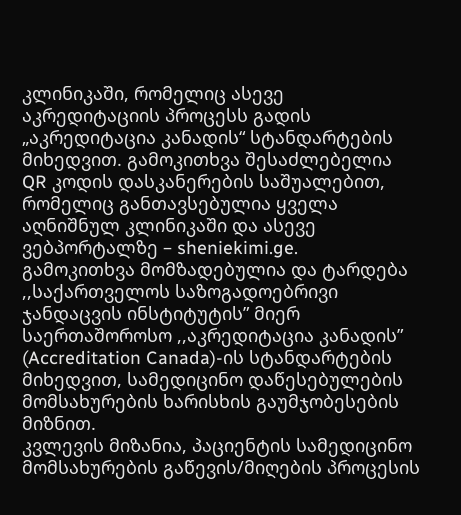კლინიკაში, რომელიც ასევე აკრედიტაციის პროცესს გადის „აკრედიტაცია კანადის“ სტანდარტების მიხედვით. გამოკითხვა შესაძლებელია QR კოდის დასკანერების საშუალებით, რომელიც განთავსებულია ყველა აღნიშნულ კლინიკაში და ასევე ვებპორტალზე – sheniekimi.ge.
გამოკითხვა მომზადებულია და ტარდება ,,საქართველოს საზოგადოებრივი ჯანდაცვის ინსტიტუტის” მიერ საერთაშოროსო ,,აკრედიტაცია კანადის” (Accreditation Canada)-ის სტანდარტების მიხედვით, სამედიცინო დაწესებულების მომსახურების ხარისხის გაუმჯობესების მიზნით.
კვლევის მიზანია, პაციენტის სამედიცინო მომსახურების გაწევის/მიღების პროცესის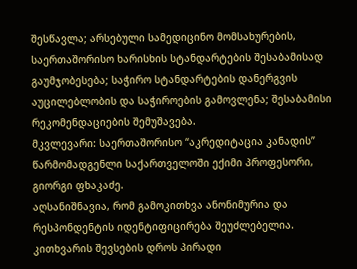შესწავლა; არსებული სამედიცინო მომსახურების, საერთაშორისო ხარისხის სტანდარტების შესაბამისად გაუმჯობესება; საჭირო სტანდარტების დანერგვის აუცილებლობის და საჭიროების გამოვლენა; შესაბამისი რეკომენდაციების შემუშავება.
მკვლევარი: საერთაშორისო “აკრედიტაცია კანადის” წარმომადგენლი საქართველოში ექიმი პროფესორი, გიორგი ფხაკაძე.
აღსანიშნავია, რომ გამოკითხვა ანონიმურია და რესპონდენტის იდენტიფიცირება შეუძლებელია. კითხვარის შევსების დროს პირადი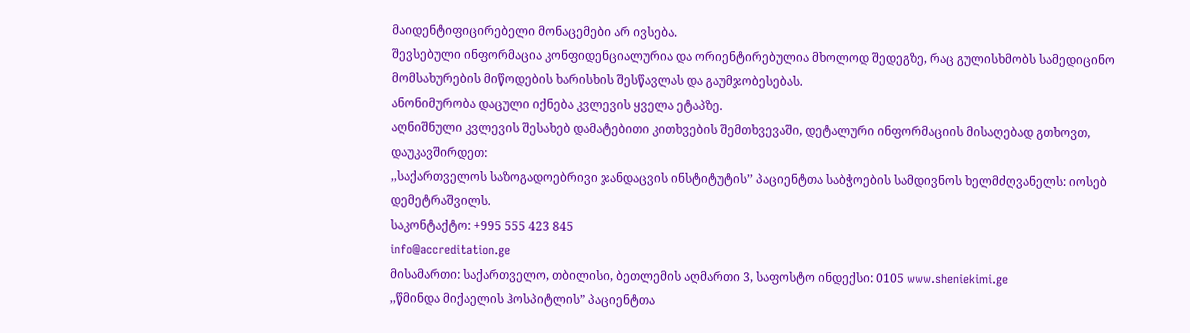მაიდენტიფიცირებელი მონაცემები არ ივსება.
შევსებული ინფორმაცია კონფიდენციალურია და ორიენტირებულია მხოლოდ შედეგზე, რაც გულისხმობს სამედიცინო მომსახურების მიწოდების ხარისხის შესწავლას და გაუმჯობესებას.
ანონიმურობა დაცული იქნება კვლევის ყველა ეტაპზე.
აღნიშნული კვლევის შესახებ დამატებითი კითხვების შემთხვევაში, დეტალური ინფორმაციის მისაღებად გთხოვთ, დაუკავშირდეთ:
,,საქართველოს საზოგადოებრივი ჯანდაცვის ინსტიტუტის’’ პაციენტთა საბჭოების სამდივნოს ხელმძღვანელს: იოსებ დემეტრაშვილს.
საკონტაქტო: +995 555 423 845
info@accreditation.ge
მისამართი: საქართველო, თბილისი, ბეთლემის აღმართი 3, საფოსტო ინდექსი: 0105 www.sheniekimi.ge
,,წმინდა მიქაელის ჰოსპიტლის” პაციენტთა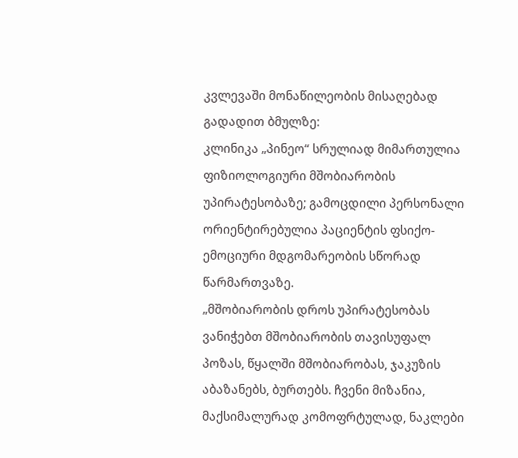კვლევაში მონაწილეობის მისაღებად გადადით ბმულზე:
კლინიკა „პინეო“ სრულიად მიმართულია ფიზიოლოგიური მშობიარობის უპირატესობაზე; გამოცდილი პერსონალი ორიენტირებულია პაციენტის ფსიქო-ემოციური მდგომარეობის სწორად წარმართვაზე.
„მშობიარობის დროს უპირატესობას ვანიჭებთ მშობიარობის თავისუფალ პოზას, წყალში მშობიარობას, ჯაკუზის აბაზანებს, ბურთებს. ჩვენი მიზანია, მაქსიმალურად კომოფრტულად, ნაკლები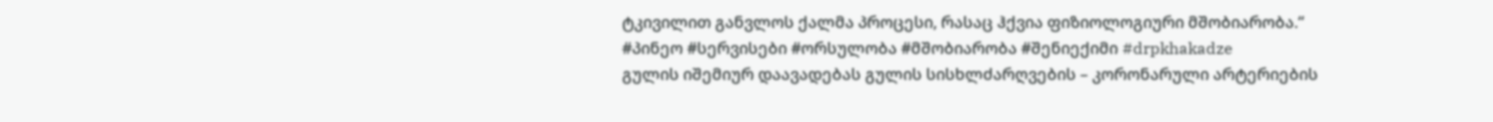ტკივილით განვლოს ქალმა პროცესი, რასაც ჰქვია ფიზიოლოგიური მშობიარობა.“
#პინეო #სერვისები #ორსულობა #მშობიარობა #შენიექიმი #drpkhakadze
გულის იშემიურ დაავადებას გულის სისხლძარღვების – კორონარული არტერიების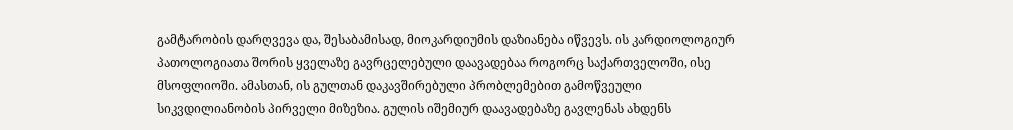გამტარობის დარღვევა და, შესაბამისად, მიოკარდიუმის დაზიანება იწვევს. ის კარდიოლოგიურ პათოლოგიათა შორის ყველაზე გავრცელებული დაავადებაა როგორც საქართველოში, ისე მსოფლიოში. ამასთან, ის გულთან დაკავშირებული პრობლემებით გამოწვეული სიკვდილიანობის პირველი მიზეზია. გულის იშემიურ დაავადებაზე გავლენას ახდენს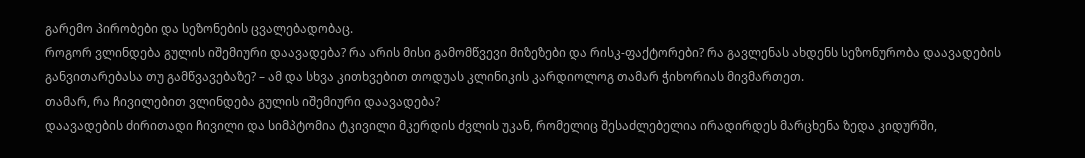გარემო პირობები და სეზონების ცვალებადობაც.
როგორ ვლინდება გულის იშემიური დაავადება? რა არის მისი გამომწვევი მიზეზები და რისკ-ფაქტორები? რა გავლენას ახდენს სეზონურობა დაავადების განვითარებასა თუ გამწვავებაზე? – ამ და სხვა კითხვებით თოდუას კლინიკის კარდიოლოგ თამარ ჭიხორიას მივმართეთ.
თამარ, რა ჩივილებით ვლინდება გულის იშემიური დაავადება?
დაავადების ძირითადი ჩივილი და სიმპტომია ტკივილი მკერდის ძვლის უკან, რომელიც შესაძლებელია ირადირდეს მარცხენა ზედა კიდურში,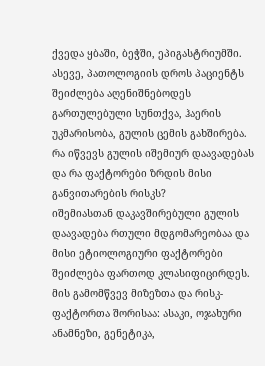ქვედა ყბაში, ბეჭში, ეპიგასტრიუმში. ასევე, პათოლოგიის დროს პაციენტს შეიძლება აღენიშნებოდეს გართულებული სუნთქვა, ჰაერის უკმარისობა, გულის ცემის გახშირება.
რა იწვევს გულის იშემიურ დაავადებას და რა ფაქტორები ზრდის მისი განვითარების რისკს?
იშემიასთან დაკავშირებული გულის დაავადება რთული მდგომარეობაა და მისი ეტიოლოგიური ფაქტორები შეიძლება ფართოდ კლასიფიცირდეს. მის გამომწვევ მიზეზთა და რისკ-ფაქტორთა შორისაა: ასაკი, ოჯახური ანამნეზი, გენეტიკა,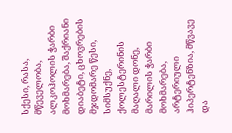სქესი, რასა, მწეველობა, ალკოჰოლის ჭარბი მოხმარება, შაქრიანი დიაბეტი, ცხოვრების მჯდომარე წესი, სიმსუქნე, ქოლესტერინის მაღალი დონე, მარილის ჭარბი მოხმარება, არტერიული ჰიპერტენზია, მწვავე და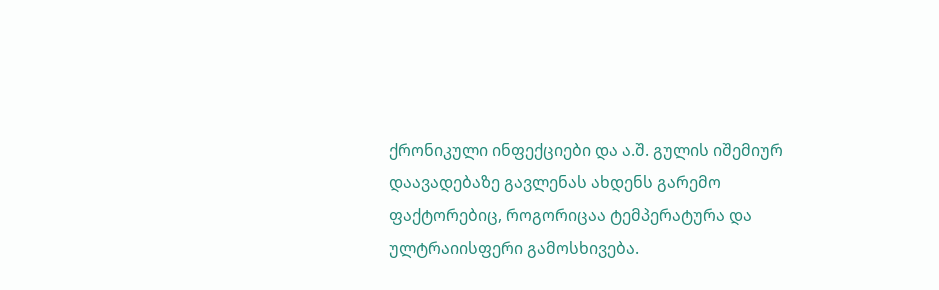ქრონიკული ინფექციები და ა.შ. გულის იშემიურ დაავადებაზე გავლენას ახდენს გარემო ფაქტორებიც, როგორიცაა ტემპერატურა და ულტრაიისფერი გამოსხივება.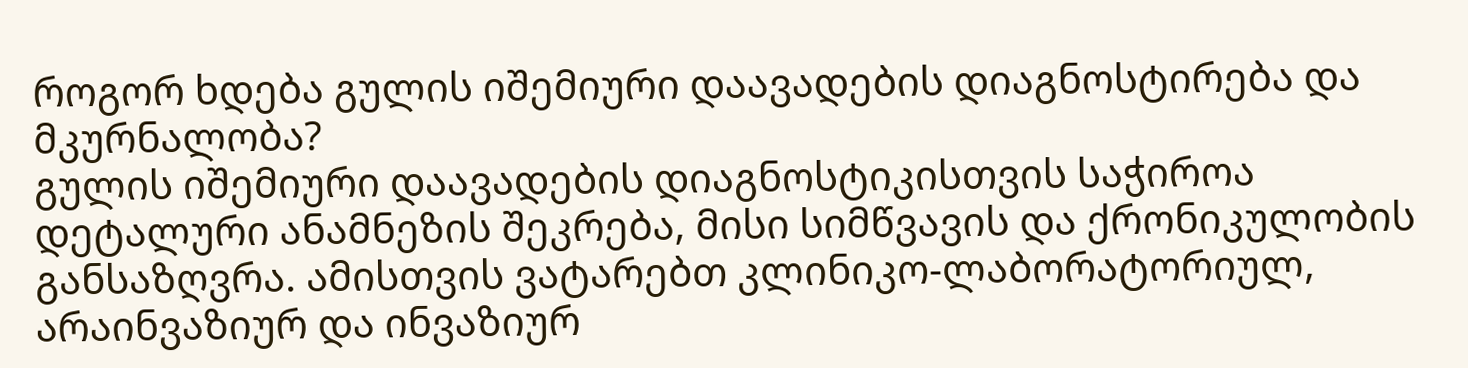როგორ ხდება გულის იშემიური დაავადების დიაგნოსტირება და მკურნალობა?
გულის იშემიური დაავადების დიაგნოსტიკისთვის საჭიროა დეტალური ანამნეზის შეკრება, მისი სიმწვავის და ქრონიკულობის განსაზღვრა. ამისთვის ვატარებთ კლინიკო-ლაბორატორიულ, არაინვაზიურ და ინვაზიურ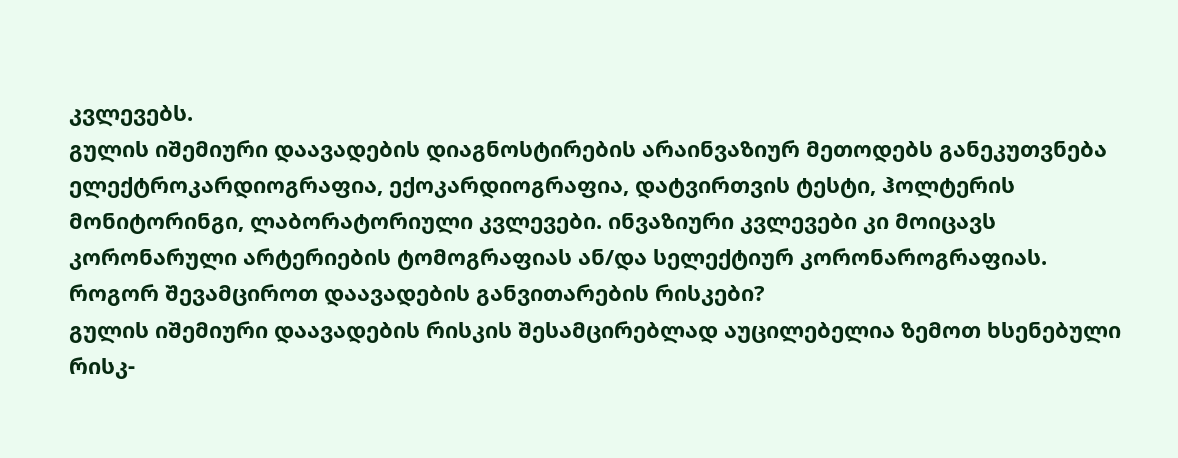კვლევებს.
გულის იშემიური დაავადების დიაგნოსტირების არაინვაზიურ მეთოდებს განეკუთვნება ელექტროკარდიოგრაფია, ექოკარდიოგრაფია, დატვირთვის ტესტი, ჰოლტერის მონიტორინგი, ლაბორატორიული კვლევები. ინვაზიური კვლევები კი მოიცავს კორონარული არტერიების ტომოგრაფიას ან/და სელექტიურ კორონაროგრაფიას.
როგორ შევამციროთ დაავადების განვითარების რისკები?
გულის იშემიური დაავადების რისკის შესამცირებლად აუცილებელია ზემოთ ხსენებული რისკ-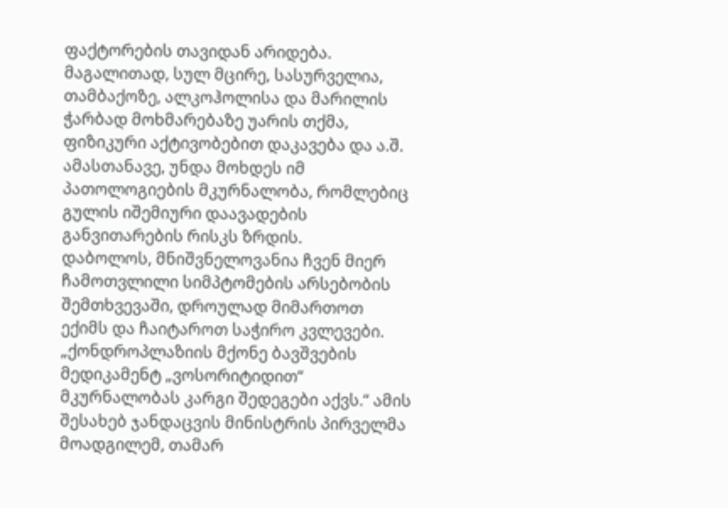ფაქტორების თავიდან არიდება. მაგალითად, სულ მცირე, სასურველია, თამბაქოზე, ალკოჰოლისა და მარილის ჭარბად მოხმარებაზე უარის თქმა, ფიზიკური აქტივობებით დაკავება და ა.შ. ამასთანავე, უნდა მოხდეს იმ პათოლოგიების მკურნალობა, რომლებიც გულის იშემიური დაავადების განვითარების რისკს ზრდის.
დაბოლოს, მნიშვნელოვანია ჩვენ მიერ ჩამოთვლილი სიმპტომების არსებობის შემთხვევაში, დროულად მიმართოთ ექიმს და ჩაიტაროთ საჭირო კვლევები.
„ქონდროპლაზიის მქონე ბავშვების მედიკამენტ „ვოსორიტიდით“ მკურნალობას კარგი შედეგები აქვს.“ ამის შესახებ ჯანდაცვის მინისტრის პირველმა მოადგილემ, თამარ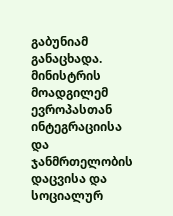გაბუნიამ განაცხადა.
მინისტრის მოადგილემ ევროპასთან ინტეგრაციისა და ჯანმრთელობის დაცვისა და სოციალურ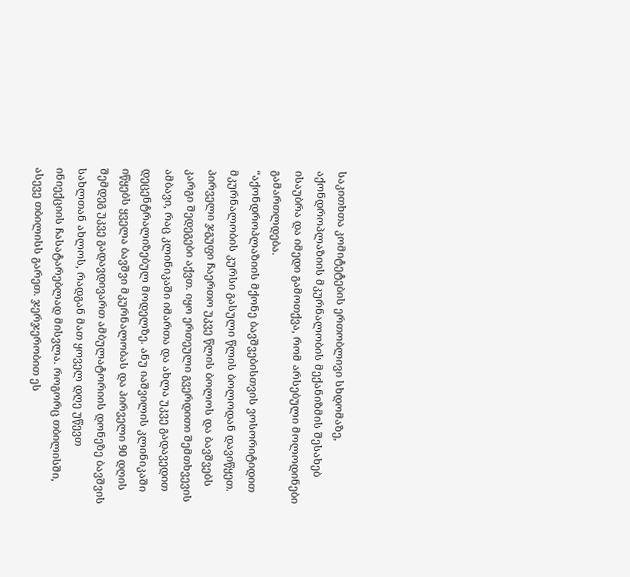საკითხთა კომიტეტების ერთობლივი სხდომაზე, აქონდროპლაზიის მკურნალობის მექანიზმის შესახებ ისაუბრა და იმედი გამოთქვა, რომ არსებული მოლოდინები გამართლდება.
“აქონდროპლაზიის მქონე ბავშვებისთვის ვოსორიტიდით მკურნალობის კურსი გასული წლის ბოლოდან დავიწყეთ. პირველი ჯგუფი ჩაერთო უკვე წლის ბოლოს და ბავშვებს კარგი შედეგები აქვთ. იყო ერთეული გვერდითი შემთხვევის ამბავი, რაც კლინიკაში იმართა და ახლა უკვე გადავედით დეცენტრალიზებულ მოდელზე. ანუ იაშვილის კლინიკაში იწყებს ყველა ბავშვი მკურნალობას და პირველი 90 დღის შემდეგ უკვე გადავდივართ ამბულატორიის დონეზე ბავშვის სახლთან ახლოს, რადგან მათ ყოველ დღე უწევთ ინიექციის ჩასატარებლად მისვლა. როგორც თბილისში, ასევე თბილისს გარეთ. ჯერჯერობით ეს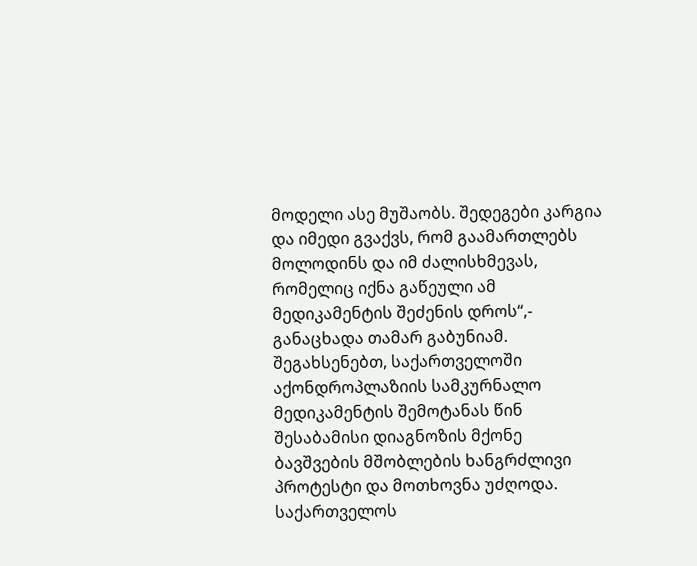მოდელი ასე მუშაობს. შედეგები კარგია და იმედი გვაქვს, რომ გაამართლებს მოლოდინს და იმ ძალისხმევას, რომელიც იქნა გაწეული ამ მედიკამენტის შეძენის დროს“,- განაცხადა თამარ გაბუნიამ.
შეგახსენებთ, საქართველოში აქონდროპლაზიის სამკურნალო მედიკამენტის შემოტანას წინ შესაბამისი დიაგნოზის მქონე ბავშვების მშობლების ხანგრძლივი პროტესტი და მოთხოვნა უძღოდა. საქართველოს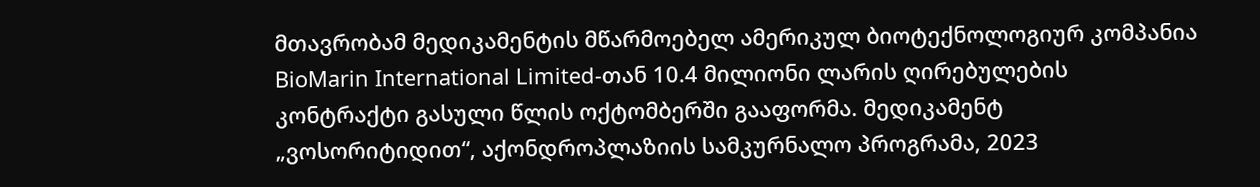მთავრობამ მედიკამენტის მწარმოებელ ამერიკულ ბიოტექნოლოგიურ კომპანია BioMarin International Limited-თან 10.4 მილიონი ლარის ღირებულების კონტრაქტი გასული წლის ოქტომბერში გააფორმა. მედიკამენტ „ვოსორიტიდით“, აქონდროპლაზიის სამკურნალო პროგრამა, 2023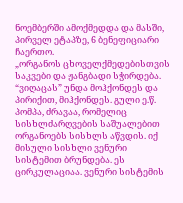ნოემბერში ამოქმედდა და მასში, პირველ ეტაპზე, 6 ბენეფიციარი ჩაერთო.
„ორგანოს ცხოველქმედებისთვის საკვები და ჟანგბადი სჭირდება. “ვიღაცას” უნდა მოჰქონდეს და პირიქით, მიჰქონდეს. გული ე.წ. პომპა, ძრავაა, რომელიც სისხლძარღვების საშუალებით ორგანოებს სისხლს აწვდის. იქ მისული სისხლი ვენური სისტემით ბრუნდება. ეს ცირკულაციაა. ვენური სისტემის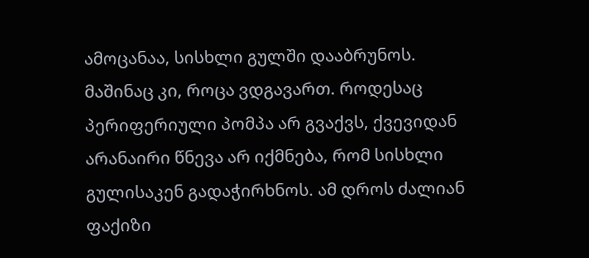ამოცანაა, სისხლი გულში დააბრუნოს. მაშინაც კი, როცა ვდგავართ. როდესაც პერიფერიული პომპა არ გვაქვს, ქვევიდან არანაირი წნევა არ იქმნება, რომ სისხლი გულისაკენ გადაჭირხნოს. ამ დროს ძალიან ფაქიზი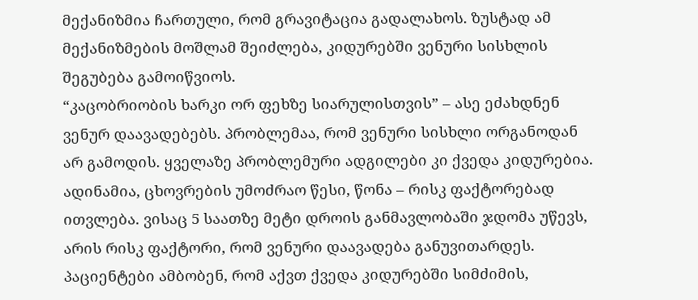მექანიზმია ჩართული, რომ გრავიტაცია გადალახოს. ზუსტად ამ მექანიზმების მოშლამ შეიძლება, კიდურებში ვენური სისხლის შეგუბება გამოიწვიოს.
“კაცობრიობის ხარკი ორ ფეხზე სიარულისთვის” – ასე ეძახდნენ ვენურ დაავადებებს. პრობლემაა, რომ ვენური სისხლი ორგანოდან არ გამოდის. ყველაზე პრობლემური ადგილები კი ქვედა კიდურებია. ადინამია, ცხოვრების უმოძრაო წესი, წონა – რისკ ფაქტორებად ითვლება. ვისაც 5 საათზე მეტი დროის განმავლობაში ჯდომა უწევს, არის რისკ ფაქტორი, რომ ვენური დაავადება განუვითარდეს.
პაციენტები ამბობენ, რომ აქვთ ქვედა კიდურებში სიმძიმის,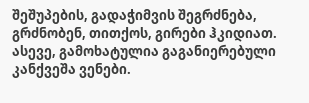შეშუპების, გადაჭიმვის შეგრძნება, გრძნობენ, თითქოს, გირები ჰკიდიათ. ასევე, გამოხატულია გაგანიერებული კანქვეშა ვენები.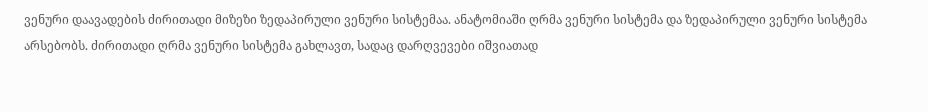ვენური დაავადების ძირითადი მიზეზი ზედაპირული ვენური სისტემაა. ანატომიაში ღრმა ვენური სისტემა და ზედაპირული ვენური სისტემა არსებობს. ძირითადი ღრმა ვენური სისტემა გახლავთ, სადაც დარღვევები იშვიათად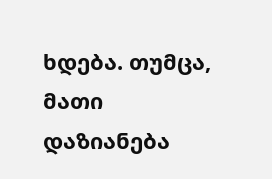ხდება. თუმცა, მათი დაზიანება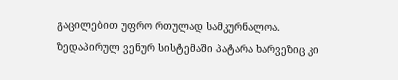გაცილებით უფრო რთულად სამკურნალოა. ზედაპირულ ვენურ სისტემაში პატარა ხარვეზიც კი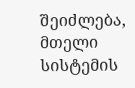შეიძლება, მთელი სისტემის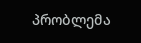პრობლემა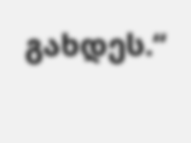გახდეს.“